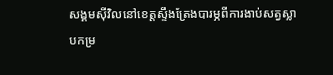សង្គមស៊ីវិលនៅខេត្តស្ទឹងត្រែងបារម្ភពីការងាប់សត្វស្លាបកម្រ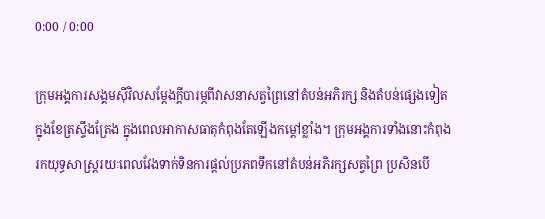0:00 / 0:00

ក្រុមអង្គការសង្គមស៊ីវិលសម្ដែងក្ដីបារម្ភពីវាសនាសត្វព្រៃនៅតំបន់អភិរក្ស និងតំបន់ផ្សេងទៀតក្នុងខែត្រស្ទឹងត្រែង ក្នុងពេលអាកាសធាតុកំពុងតែឡើងកម្ដៅខ្លាំង។ ក្រុមអង្គការទាំងនោះកំពុងរកយុទ្ធសាស្ត្ររយៈពេលវែងទាក់ទិនការផ្ដល់ប្រភពទឹកនៅតំបន់អភិរក្សសត្វព្រៃ ប្រសិនបើ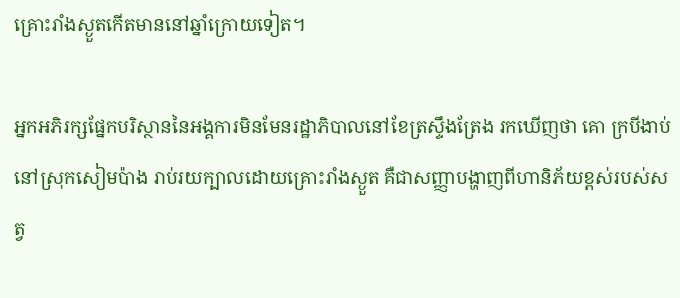គ្រោះរាំងស្ងួតកើតមាននៅឆ្នាំក្រោយទៀត។

អ្នកអភិរក្សផ្នែកបរិស្ថាននៃអង្គការមិនមែនរដ្ឋាភិបាលនៅខែត្រស្ទឹងត្រែង រកឃើញថា គោ ក្របីងាប់នៅស្រុកសៀមប៉ាង រាប់រយក្បាលដោយគ្រោះរាំងស្ងួត គឺជាសញ្ញាបង្ហាញពីហានិភ័យខ្ពស់របស់សត្វ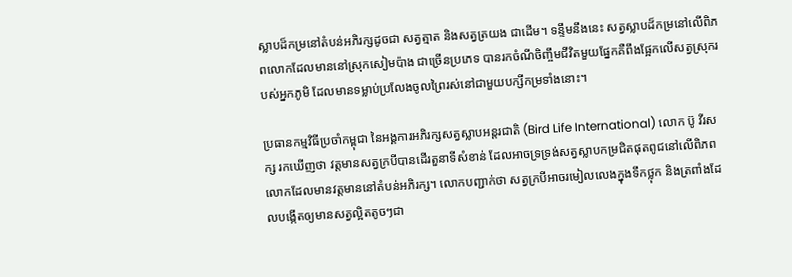ស្លាបដ៏កម្រនៅតំបន់អភិរក្សដូចជា សត្វត្មាត និងសត្វត្រយង ជាដើម។ ទន្ទឹមនឹងនេះ សត្វស្លាបដ៏កម្រនៅលើពិភពលោកដែលមាននៅស្រុកសៀមប៉ាង ជាច្រើនប្រភេទ បានរកចំណីចិញ្ចឹមជីវិតមួយផ្នែកគឺពឹងផ្អែកលើសត្វស្រុករបស់អ្នកភូមិ ដែលមានទម្លាប់ប្រលែងចូលព្រៃរស់នៅជាមួយបក្សីកម្រទាំងនោះ។

ប្រធានកម្មវិធីប្រចាំកម្ពុជា នៃអង្គការអភិរក្សសត្វស្លាបអន្តរជាតិ (Bird Life International) លោក ប៊ូ វីរសក្ស រកឃើញថា វត្តមានសត្វក្របីបានដើរតួនាទីសំខាន់ ដែលអាចទ្រទ្រង់សត្វស្លាបកម្រជិតផុតពូជនៅលើពិភពលោកដែលមានវត្តមាននៅតំបន់អភិរក្ស។ លោកបញ្ជាក់ថា សត្វក្របីអាចរមៀលលេងក្នុងទឹកថ្លុក និងត្រពាំងដែលបង្កើតឲ្យមានសត្វល្អិតតូចៗជា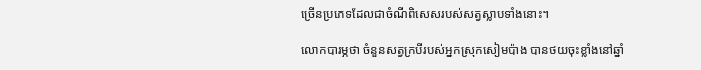ច្រើនប្រភេទដែលជាចំណីពិសេសរបស់សត្វស្លាបទាំងនោះ។

លោកបារម្ភថា ចំនួនសត្វក្របីរបស់អ្នកស្រុកសៀមប៉ាង បានថយចុះខ្លាំងនៅឆ្នាំ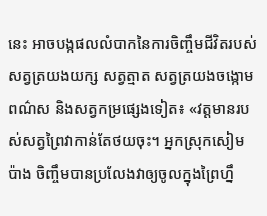នេះ អាចបង្កផលលំបាកនៃការចិញ្ចឹមជីវិតរបស់សត្វត្រយងយក្ស សត្វត្មាត សត្វត្រយងចង្កោមពណ៌ស និងសត្វកម្រផ្សេងទៀត៖ «វត្តមានរបស់សត្វព្រៃវាកាន់តែថយចុះ។ អ្នកស្រុកសៀមប៉ាង ចិញ្ចឹមបានប្រលែងវាឲ្យចូលក្នុងព្រៃហ្នឹ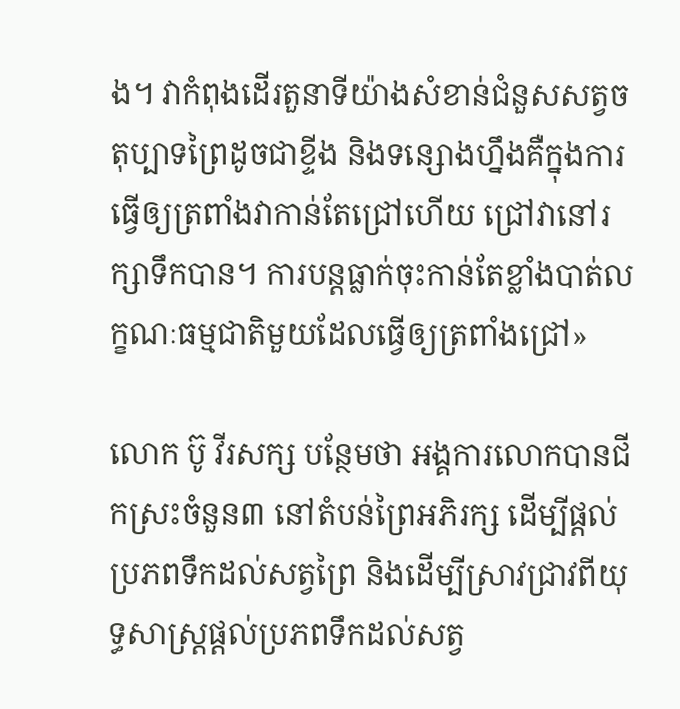ង។ វាកំពុងដើរតួនាទីយ៉ាងសំខាន់ជំនួសសត្វចតុប្បាទព្រៃដូចជាខ្ទីង និងទន្សោងហ្នឹងគឺក្នុងការធ្វើឲ្យត្រពាំងវាកាន់តែជ្រៅហើយ ជ្រៅវានៅរក្សាទឹកបាន។ ការបន្តធ្លាក់ចុះកាន់តែខ្លាំងបាត់លក្ខណៈធម្មជាតិមួយដែលធ្វើឲ្យត្រពាំងជ្រៅ»

លោក ប៊ូ វីរសក្ស បន្ថែមថា អង្គការលោកបានជីកស្រះចំនួន៣ នៅតំបន់ព្រៃអភិរក្ស ដើម្បីផ្តល់ប្រភពទឹកដល់សត្វព្រៃ និងដើម្បីស្រាវជ្រាវពីយុទ្ធសាស្ត្រផ្ដល់ប្រភពទឹកដល់សត្វ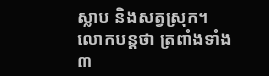ស្លាប និងសត្វស្រុក។ លោកបន្តថា ត្រពាំងទាំង៣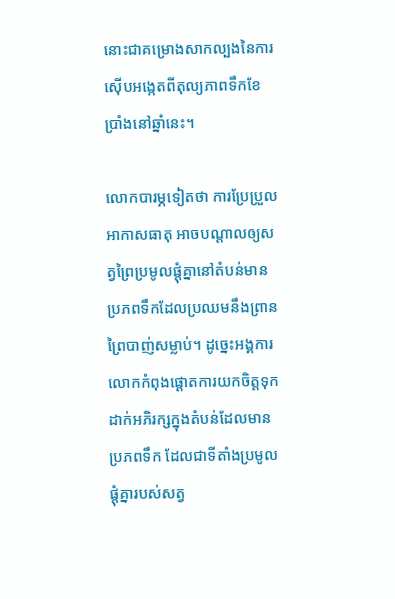នោះជាគម្រោងសាកល្បងនៃការស៊ើបអង្កេតពីតុល្យភាពទឹកខែប្រាំងនៅឆ្នាំនេះ។

លោកបារម្ភទៀតថា ការប្រែប្រួលអាកាសធាតុ អាចបណ្ដាលឲ្យសត្វព្រៃប្រមូលផ្តុំគ្នានៅតំបន់មានប្រភពទឹកដែលប្រឈមនឹងព្រានព្រៃបាញ់សម្លាប់។ ដូច្នេះអង្គការលោកកំពុងផ្ដោតការយកចិត្តទុកដាក់អភិរក្សក្នុងតំបន់ដែលមានប្រភពទឹក ដែលជាទីតាំងប្រមូលផ្តុំគ្នារបស់សត្វ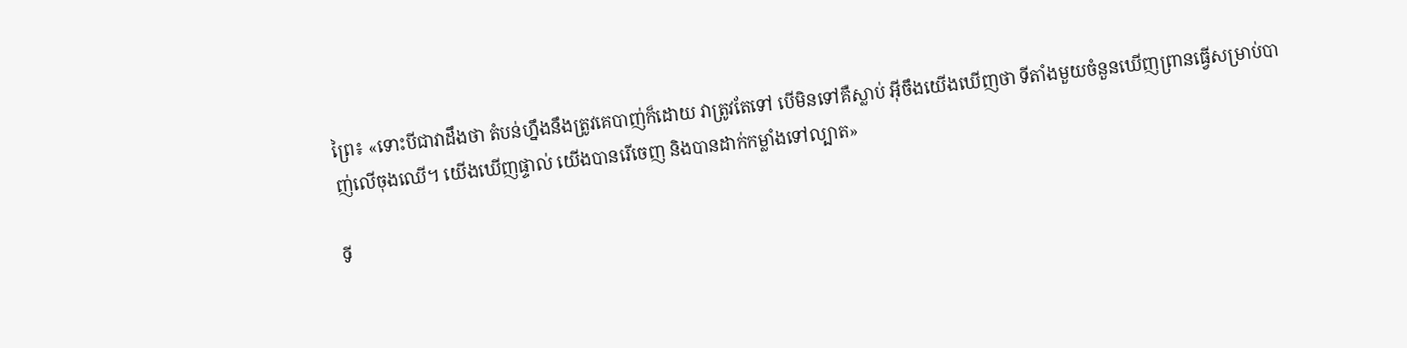ព្រៃ៖ «ទោះបីជាវាដឹងថា តំបន់ហ្នឹងនឹងត្រូវគេបាញ់ក៏ដោយ វាត្រូវតែទៅ បើមិនទៅគឺស្លាប់ អ៊ីចឹងយើងឃើញថា ទីតាំងមួយចំនួនឃើញព្រានធ្វើសម្រាប់បាញ់លើចុងឈើ។ យើងឃើញផ្ទាល់ យើងបានរើចេញ និងបានដាក់កម្លាំងទៅល្បាត»

ទី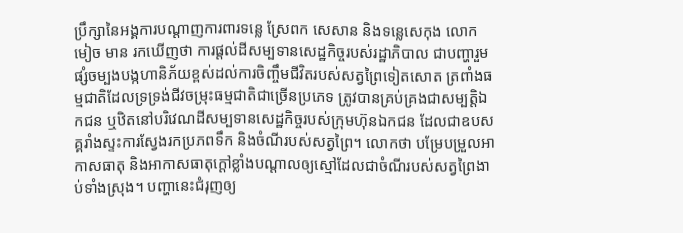ប្រឹក្សានៃអង្គការបណ្ដាញការពារទន្លេ ស្រែពក សេសាន និងទន្លេសេកុង លោក មៀច មាន រកឃើញថា ការផ្តល់ដីសម្បទានសេដ្ឋកិច្ចរបស់រដ្ឋាភិបាល ជាបញ្ហារួមផ្សំចម្បងបង្កហានិភ័យខ្ពស់ដល់ការចិញ្ចឹមជីវិតរបស់សត្វព្រៃទៀតសោត ត្រពាំងធម្មជាតិដែលទ្រទ្រង់ជីវចម្រុះធម្មជាតិជាច្រើនប្រភេទ ត្រូវបានគ្រប់គ្រងជាសម្បត្តិឯកជន ឬឋិតនៅបរិវេណដីសម្បទានសេដ្ឋកិច្ចរបស់ក្រុមហ៊ុនឯកជន ដែលជាឧបសគ្គរាំងស្ទះការស្វែងរកប្រភពទឹក និងចំណីរបស់សត្វព្រៃ។ លោកថា បម្រែបម្រួលអាកាសធាតុ និងអាកាសធាតុក្ដៅខ្លាំងបណ្ដាលឲ្យស្មៅដែលជាចំណីរបស់សត្វព្រៃងាប់ទាំងស្រុង។ បញ្ហានេះជំរុញឲ្យ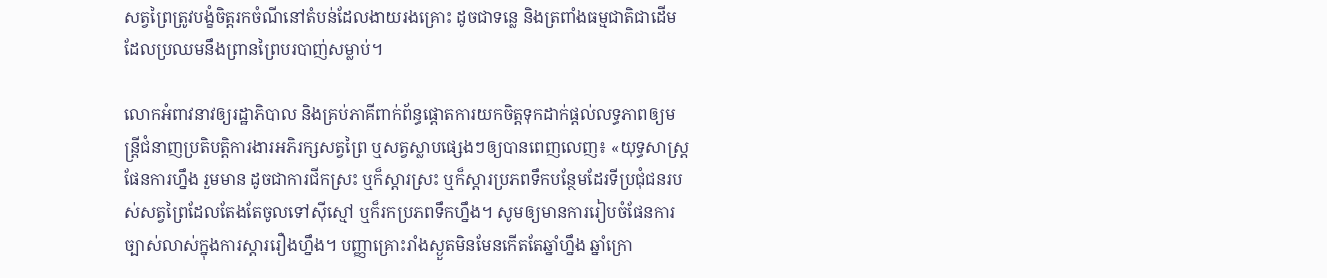សត្វព្រៃត្រូវបង្ខំចិត្តរកចំណីនៅតំបន់ដែលងាយរងគ្រោះ ដូចជាទន្លេ និងត្រពាំងធម្មជាតិជាដើម ដែលប្រឈមនឹងព្រានព្រៃបរបាញ់សម្លាប់។

លោកអំពាវនាវឲ្យរដ្ឋាភិបាល និងគ្រប់ភាគីពាក់ព័ន្ធផ្ដោតការយកចិត្តទុកដាក់ផ្ដល់លទ្ធភាពឲ្យមន្ត្រីជំនាញប្រតិបត្តិការងារអភិរក្សសត្វព្រៃ ឬសត្វស្លាបផ្សេងៗឲ្យបានពេញលេញ៖ «យុទ្ធសាស្ត្រផែនការហ្នឹង រួមមាន ដូចជាការជីកស្រះ ឬក៏ស្ដារស្រះ ឬក៏ស្ដារប្រភពទឹកបន្ថែមដែរទីប្រជុំជនរបស់សត្វព្រៃដែលតែងតែចូលទៅស៊ីស្មៅ ឬក៏រកប្រភពទឹកហ្នឹង។ សូមឲ្យមានការរៀបចំផែនការច្បាស់លាស់ក្នុងការស្ដាររឿងហ្នឹង។ បញ្ញាគ្រោះរាំងស្ងួតមិនមែនកើតតែឆ្នាំហ្នឹង ឆ្នាំក្រោ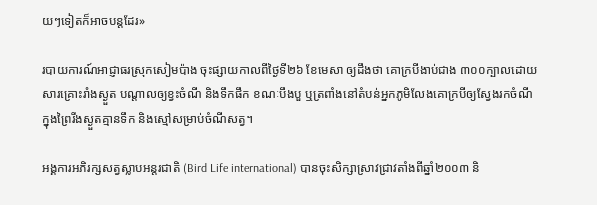យៗទៀតក៏អាចបន្តដែរ»

របាយការណ៍អាជ្ញាធរស្រុកសៀមប៉ាង ចុះផ្សាយកាលពីថ្ងៃទី២៦ ខែមេសា ឲ្យដឹងថា គោក្របីងាប់ជាង ៣០០ក្បាលដោយសារគ្រោះរាំងស្ងួត បណ្ដាលឲ្យខ្វះចំណី និងទឹកផឹក ខណៈបឹងបួ ឬត្រពាំងនៅតំបន់អ្នកភូមិលែងគោក្របីឲ្យស្វែងរកចំណីក្នុងព្រៃរីងស្ងួតគ្មានទឹក និងស្មៅសម្រាប់ចំណីសត្វ។

អង្គការអភិរក្សសត្វស្លាបអន្តរជាតិ (Bird Life international) បានចុះសិក្សាស្រាវជ្រាវតាំងពីឆ្នាំ២០០៣ និ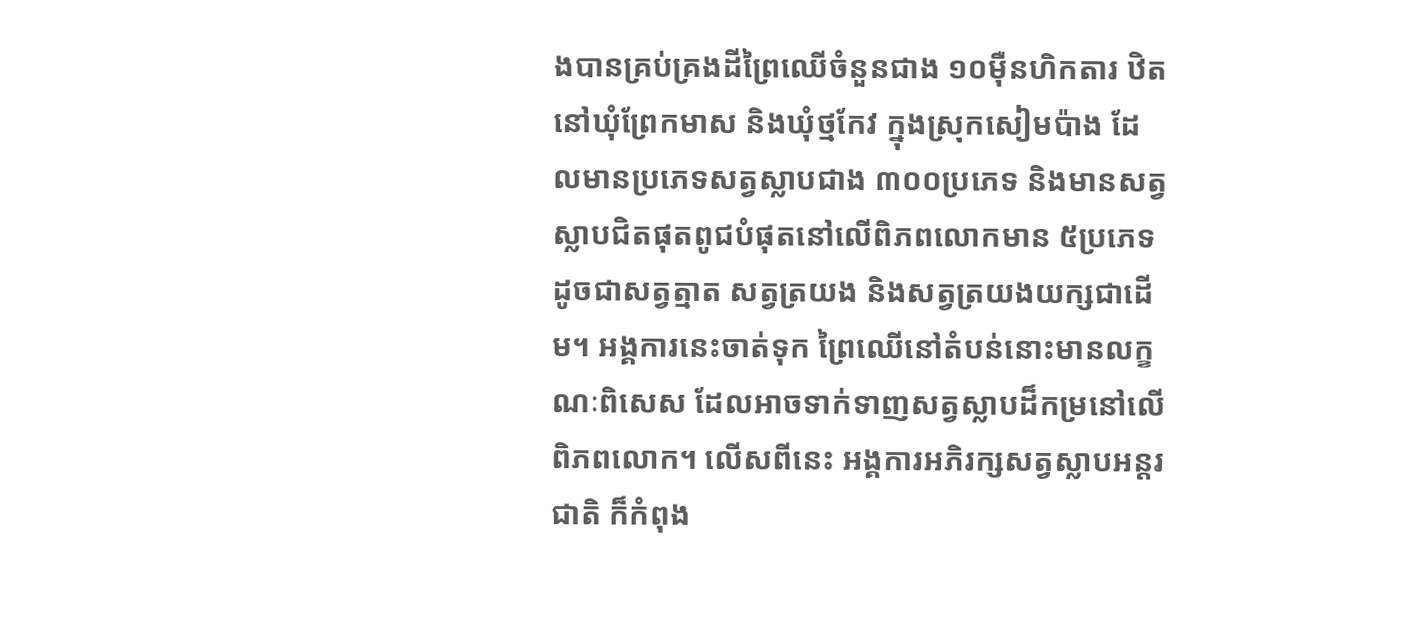ងបានគ្រប់គ្រងដីព្រៃឈើចំនួនជាង ១០ម៉ឺនហិកតារ ឋិតនៅឃុំព្រែកមាស និងឃុំថ្មកែវ ក្នុងស្រុកសៀមប៉ាង ដែលមានប្រភេទសត្វស្លាបជាង ៣០០ប្រភេទ និងមានសត្វស្លាបជិតផុតពូជបំផុតនៅលើពិភពលោកមាន ៥ប្រភេទ ដូចជាសត្វត្មាត សត្វត្រយង និងសត្វត្រយងយក្សជាដើម។ អង្គការនេះចាត់ទុក ព្រៃឈើនៅតំបន់នោះមានលក្ខណៈពិសេស ដែលអាចទាក់ទាញសត្វស្លាបដ៏កម្រនៅលើពិភពលោក។ លើសពីនេះ អង្គការអភិរក្សសត្វស្លាបអន្តរជាតិ ក៏កំពុង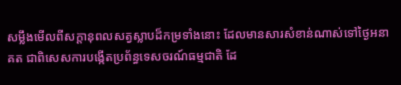សម្លឹងមើលពីសក្ដានុពលសត្វស្លាបដ៏កម្រទាំងនោះ ដែលមានសារសំខាន់ណាស់ទៅថ្ងៃអនាគត ជាពិសេសការបង្កើតប្រព័ន្ធទេសចរណ៍ធម្មជាតិ ដែ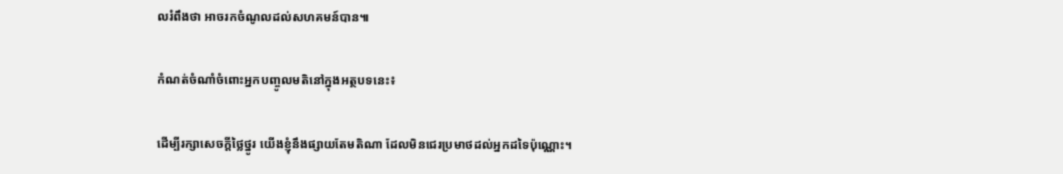លរំពឹងថា អាចរកចំណូលដល់សហគមន៍បាន៕

កំណត់ចំណាំចំពោះអ្នកបញ្ចូលមតិនៅក្នុងអត្ថបទនេះ៖

ដើម្បីរក្សាសេចក្ដីថ្លៃថ្នូរ យើងខ្ញុំនឹងផ្សាយតែមតិណា ដែលមិនជេរប្រមាថដល់អ្នកដទៃប៉ុណ្ណោះ។